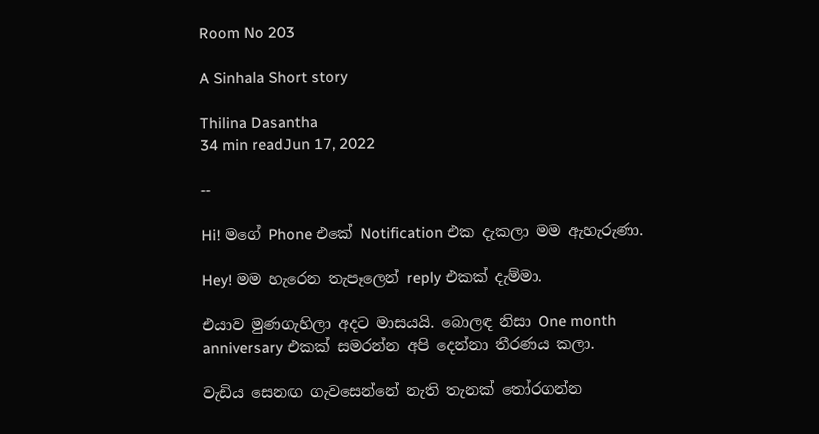Room No 203

A Sinhala Short story

Thilina Dasantha
34 min readJun 17, 2022

--

Hi! මගේ Phone එකේ Notification එක දැකලා මම ඇහැරුණා.

Hey! මම හැරෙන තැපෑලෙන් reply එකක් දැම්මා.

එයාව මුණගැහිලා අදට මාසයයි. බොලඳ නිසා One month anniversary එකක් සමරන්න අපි දෙන්නා තීරණය කලා.

වැඩිය සෙනඟ ගැවසෙන්නේ නැති තැනක් තෝරගන්න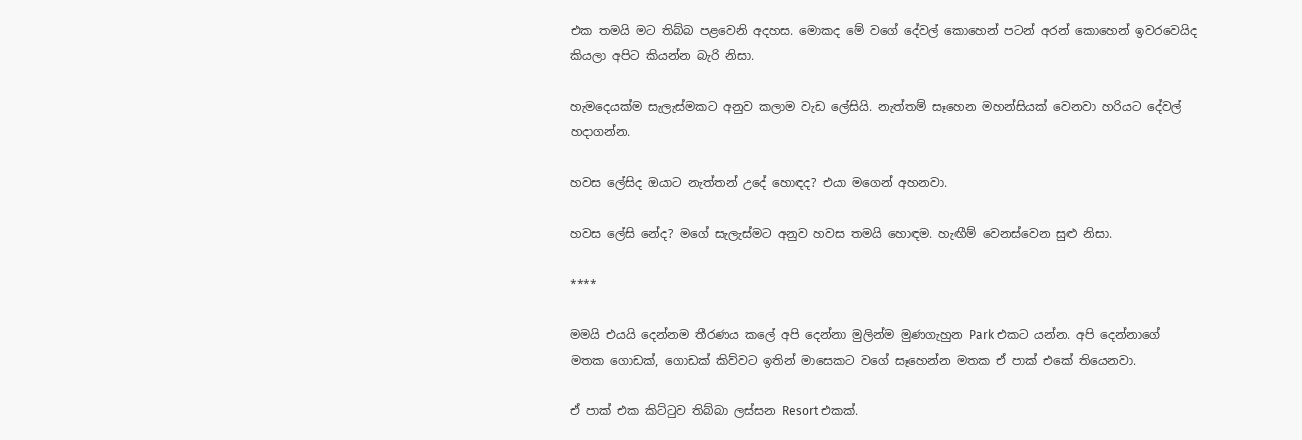එක තමයි මට තිබ්බ පළවෙනි අදහස. මොකද මේ වගේ දේවල් කොහෙන් පටන් අරන් කොහෙන් ඉවරවෙයිද කියලා අපිට කියන්න බැරි නිසා.

හැමදෙයක්ම සැලැස්මකට අනුව කලාම වැඩ ලේසියි. නැත්තම් සෑහෙන මහන්සියක් වෙනවා හරියට දේවල් හදාගන්න.

හවස ලේසිද ඔයාට නැත්තන් උදේ හොඳද? එයා මගෙන් අහනවා.

හවස ලේසි නේද? මගේ සැලැස්මට අනුව හවස තමයි හොඳම. හැඟීම් වෙනස්වෙන සුළු නිසා.

****

මමයි එයයි දෙන්නම තීරණය කලේ අපි දෙන්නා මුලින්ම මුණගැහුන Park එකට යන්න. අපි දෙන්නාගේ මතක ගොඩක්, ගොඩක් කිව්වට ඉතින් මාසෙකට වගේ සෑහෙන්න මතක ඒ පාක් එකේ තියෙනවා.

ඒ පාක් එක කිට්ටුව තිබ්බා ලස්සන Resort එකක්.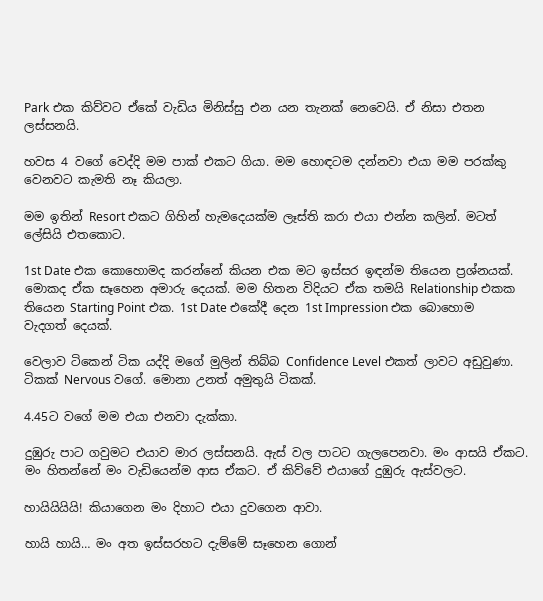Park එක කිව්වට ඒකේ වැඩිය මිනිස්සු එන යන තැනක් නෙවෙයි. ඒ නිසා එතන ලස්සනයි.

හවස 4 වගේ වෙද්දි මම පාක් එකට ගියා. මම හොඳටම දන්නවා එයා මම පරක්කු වෙනවට කැමති නෑ කියලා.

මම ඉතින් Resort එකට ගිහින් හැමදෙයක්ම ලෑස්ති කරා එයා එන්න කලින්. මටත් ලේසියි එතකොට.

1st Date එක කොහොමද කරන්නේ කියන එක මට ඉස්සර ඉඳන්ම තියෙන ප්‍රශ්නයක්. මොකද ඒක සෑහෙන අමාරු දෙයක්. මම හිතන විදියට ඒක තමයි Relationship එකක තියෙන Starting Point එක. 1st Date එකේදී දෙන 1st Impression එක බොහොම වැදගත් දෙයක්.

වෙලාව ටිකෙන් ටික යද්දි මගේ මුලින් තිබ්බ Confidence Level එකත් ලාවට අඩුවුණා. ටිකක් Nervous වගේ. මොනා උනත් අමුතුයි ටිකක්.

4.45ට වගේ මම එයා එනවා දැක්කා.

දුඹුරු පාට ගවුමට එයාව මාර ලස්සනයි. ඇස් වල පාටට ගැලපෙනවා. මං ආසයි ඒකට. මං හිතන්නේ මං වැඩියෙන්ම ආස ඒකට. ඒ කිව්වේ එයාගේ දුඹුරු ඇස්වලට.

හායියියියි! කියාගෙන මං දිහාට එයා දුවගෙන ආවා.

හායි හායි… මං අත ඉස්සරහට දැම්මේ සෑහෙන ගොන්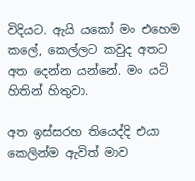විදියට. ඇයි යකෝ මං එහෙම කලේ, කෙල්ලට කවුද අතට අත දෙන්න යන්නේ. මං යටි හිතින් හිතුවා.

අත ඉස්සරහ තියෙද්දි එයා කෙලින්ම ඇවිත් මාව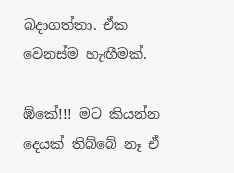බදාගත්තා. ඒක වෙනස්ම හැඟීමක්.

ඹ්කේ!!! මට කියන්න දෙයක් තිබ්බේ නෑ ඒ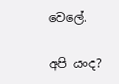වෙලේ.

අපි යංද?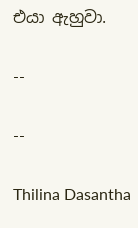එයා ඇහුවා.

--

--

Thilina Dasantha